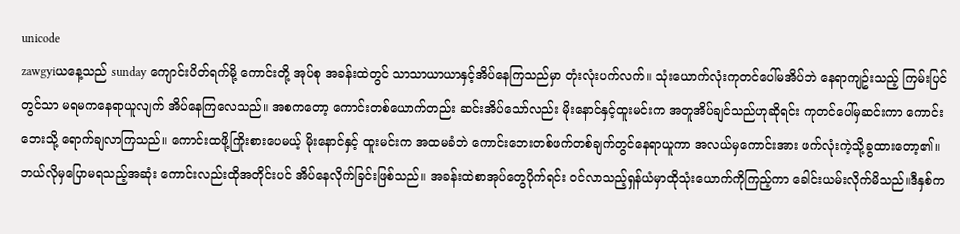unicode
zawgyiယနေ့သည် sunday ကျောင်းပိတ်ရက်မို့ ကောင်းတို့ အုပ်စု အခန်းထဲတွင် သာသာယာယာနှင့်အိပ်နေကြသည်မှာ တုံးလုံးပက်လက်။ သုံးယောက်လုံးကုတင်ပေါ်မအိပ်ဘဲ နေရာကျဥ်းသည့် ကြမ်းပြင်တွင်သာ မရမကနေရာယူလျက် အိပ်နေကြလေသည်။ အစကတော့ ကောင်းတစ်ယောက်တည်း ဆင်းအိပ်သော်လည်း မိုးနောင်နှင့်ထူးမင်းက အတူအိပ်ချင်သည်ဟုဆိုရင်း ကုတင်ပေါ်မှဆင်းကာ ကောင်းဘေးသို့ ရောက်ချလာကြသည်။ ကောင်းထဖို့ကြိုးစားပေမယ့် မိုးနောင်နှင့် ထူးမင်းက အထမခံဘဲ ကောင်းဘေးတစ်ဖက်တစ်ချက်တွင်နေရာယူကာ အလယ်မှကောင်းအား ဖက်လုံးကဲ့သို့ခွထားတော့၏။
ဘယ်လိုမှပြောမရသည့်အဆုံး ကောင်းလည်းထိုအတိုင်းပင် အိပ်နေလိုက်ခြင်းဖြစ်သည်။ အခန်းထဲစာအုပ်တွေပိုက်ရင်း ဝင်လာသည့်ရှန်ယံမှာထိုသုံးယောက်ကိုကြည့်ကာ ခေါင်းယမ်းလိုက်မိသည်။ဒီနှစ်က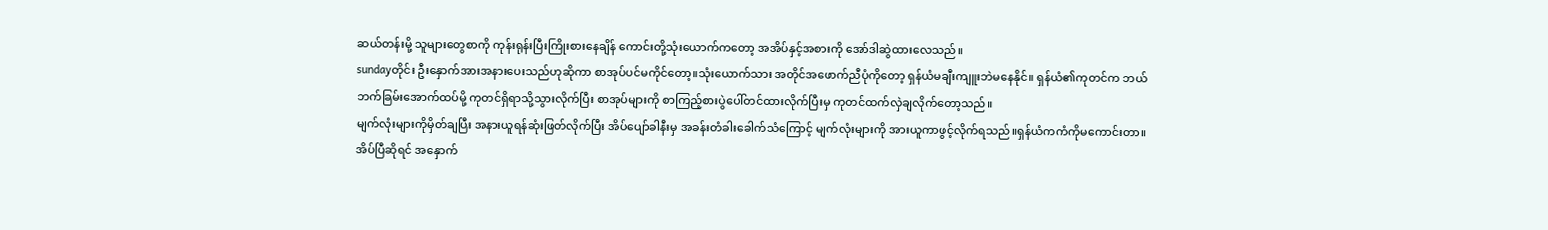ဆယ်တန်းမို့ သူများတွေစာကို ကုန်းရုန်းပြီးကြိုးစားနေချိန် ကောင်းတို့သုံးယောက်ကတော့ အအိပ်နှင့်အစားကို အော်ဒါဆွဲထားလေသည်။
sundayတိုင်း ဦးနှောက်အားအနားပေးသည်ဟုဆိုကာ စာအုပ်ပင်မကိုင်တော့။သုံးယောက်သား အတိုင်အဖောက်ညီပုံကိုတော့ ရှန်ယံမချီးကျူးဘဲမနေနိုင်။ ရှန်ယံ၏ကုတင်က ဘယ်ဘက်ခြမ်းအောက်ထပ်မို့ ကုတင်ရှိရာသို့သွားလိုက်ပြီး စာအုပ်များကို စာကြည့်စားပွဲပေါ်တင်ထားလိုက်ပြီးမှ ကုတင်ထက်လှဲချလိုက်တော့သည်။
မျက်လုံးများကိုမှိတ်ချပြီး အနားယူရန်ဆုံးဖြတ်လိုက်ပြီး အိပ်ပျော်ခါနီးမှ အခန်းတံခါးခေါက်သံကြောင့် မျက်လုံးများကို အားယူကာဖွင့်လိုက်ရသည်။ရှန်ယံကကံကိုမကောင်းတာ။အိပ်ပြီဆိုရင် အနှောက်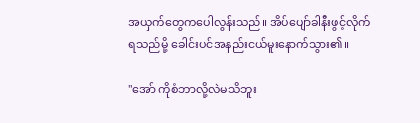အယှက်တွေကပေါလွန်းသည်။ အိပ်ပျော်ခါနီးဖွင့်လိုက်ရသည်မို့ ခေါင်းပင်အနည်းငယ်မူးနောက်သွား၏။

"အော် ကိုစံဘာလို့လဲမသိဘူး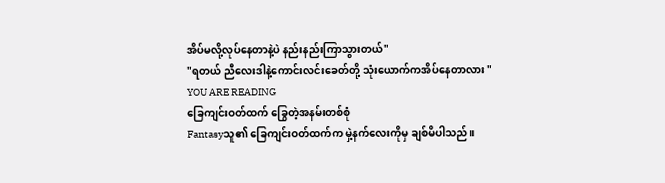အိပ်မလို့လုပ်နေတာနဲ့ပဲ နည်းနည်းကြာသွားတယ်"
"ရတယ် ညီလေးဒါနဲ့ကောင်းလင်းခေတ်တို့ သုံးယောက်ကအိပ်နေတာလား "
YOU ARE READING
ခြေကျင်းဝတ်ထက် ခြွေတဲ့အနမ်းတစ်စုံ
Fantasyသူ၏ ခြေကျင်းဝတ်ထက်က မှဲ့နက်လေးကိုမှ ချစ်မိပါသည်။